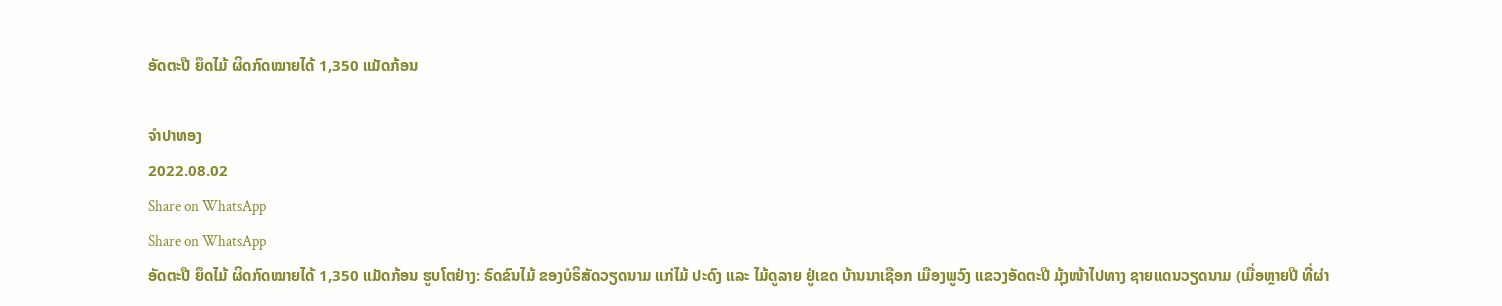ອັດຕະປື ຍຶດໄມ້ ຜິດກົດໝາຍໄດ້ 1,350 ແມັດກ້ອນ

ຈຳປາທອງ
2022.08.02
Share on WhatsApp
Share on WhatsApp
ອັດຕະປື ຍຶດໄມ້ ຜິດກົດໝາຍໄດ້ 1,350 ແມັດກ້ອນ ຮູບໂຕຢ່າງ: ຣົດຂົນໄມ້ ຂອງບໍຣິສັດວຽດນາມ ແກ່ໄມ້ ປະດົງ ແລະ ໄມ້ດູລາຍ ຢູ່ເຂດ ບ້ານນາເຊືອກ ເມືອງພູວົງ ແຂວງອັດຕະປີ ມຸ້ງໜ້າໄປທາງ ຊາຍແດນວຽດນາມ (ເມື່ອຫຼາຍປີ ທີ່ຜ່າ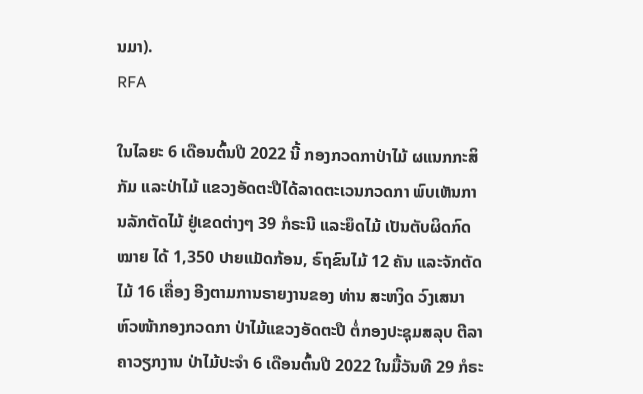ນມາ).
RFA

ໃນໄລຍະ 6 ເດືອນຕົ້ນປີ 2022 ນີ້ ກອງກວດກາປ່າໄມ້ ຜແນກກະສິກັມ ແລະປ່າໄມ້ ແຂວງອັດຕະປືໄດ້ລາດຕະເວນກວດກາ ພົບເຫັນການລັກຕັດໄມ້ ຢູ່ເຂດຕ່າງໆ 39 ກໍຣະນີ ແລະຍຶດໄມ້ ເປັນຕັບຜິດກົດໝາຍ ໄດ້ 1,350 ປາຍແມັດກ້ອນ, ຣົຖຂົນໄມ້ 12 ຄັນ ແລະຈັກຕັດໄມ້ 16 ເຄື່ອງ ອີງຕາມການຣາຍງານຂອງ ທ່ານ ສະຫງິດ ວົງເສນາ ຫົວໜ້າກອງກວດກາ ປ່າໄມ້ແຂວງອັດຕະປື ຕໍ່ກອງປະຊຸມສລຸບ ຕີລາຄາວຽກງານ ປ່າໄມ້ປະຈໍາ 6 ເດືອນຕົ້ນປີ 2022 ໃນມື້ວັນທີ 29 ກໍຣະ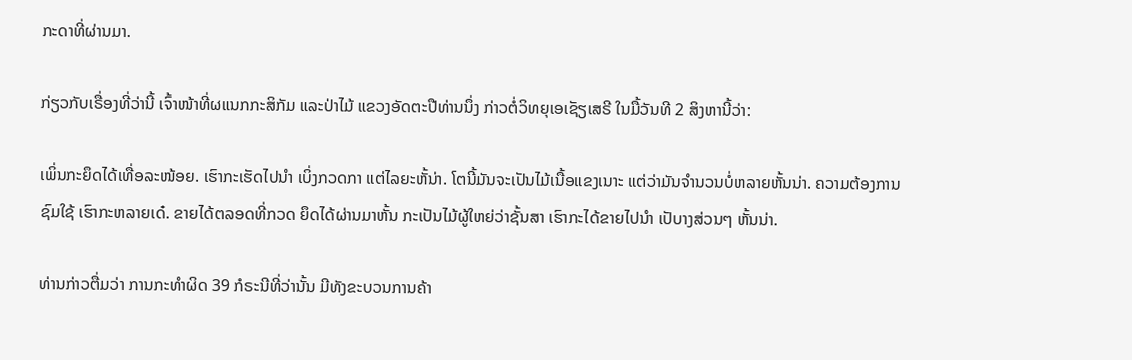ກະດາທີ່ຜ່ານມາ.

ກ່ຽວກັບເຣື່ອງທີ່ວ່ານີ້ ເຈົ້າໜ້າທີ່ຜແນກກະສິກັມ ແລະປ່າໄມ້ ແຂວງອັດຕະປືທ່ານນຶ່ງ ກ່າວຕໍ່ວິທຍຸເອເຊັຽເສຣີ ໃນມື້ວັນທີ 2 ສິງຫານີ້ວ່າ:

ເພິ່ນກະຍຶດໄດ້ເທື່ອລະໜ້ອຍ. ເຮົາກະເຮັດໄປນໍາ ເບິ່ງກວດກາ ແຕ່ໄລຍະຫັ້ນ່າ. ໂຕນີ້ມັນຈະເປັນໄມ້ເນື້ອແຂງເນາະ ແຕ່ວ່າມັນຈໍານວນບໍ່ຫລາຍຫັ້ນນ່າ. ຄວາມຕ້ອງການຊົມໃຊ້ ເຮົາກະຫລາຍເດ໋. ຂາຍໄດ້ຕລອດທີ່ກວດ ຍຶດໄດ້ຜ່ານມາຫັ້ນ ກະເປັນໄມ້ຜູ້ໃຫຍ່ວ່າຊັ້ນສາ ເຮົາກະໄດ້ຂາຍໄປນໍາ ເປັບາງສ່ວນໆ ຫັ້ນນ່າ.

ທ່ານກ່າວຕື່ມວ່າ ການກະທໍາຜິດ 39 ກໍຣະນີທີ່ວ່ານັ້ນ ມີທັງຂະບວນການຄ້າ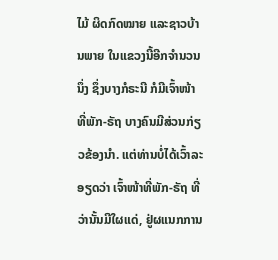ໄມ້ ຜິດກົດໝາຍ ແລະຊາວບ້ານພາຍ ໃນແຂວງນີ້ອີກຈໍານວນນຶ່ງ ຊຶ່ງບາງກໍຣະນີ ກໍມີເຈົ້າໜ້າທີ່ພັກ-ຣັຖ ບາງຄົນມີສ່ວນກ່ຽວຂ້ອງນໍາ. ແຕ່ທ່ານບໍ່ໄດ້ເວົ້າລະອຽດວ່າ ເຈົ້າໜ້າທີ່ພັກ-ຣັຖ ທີ່ວ່ານັ້ນມີໃຜແດ່, ຢູ່ຜແນກການ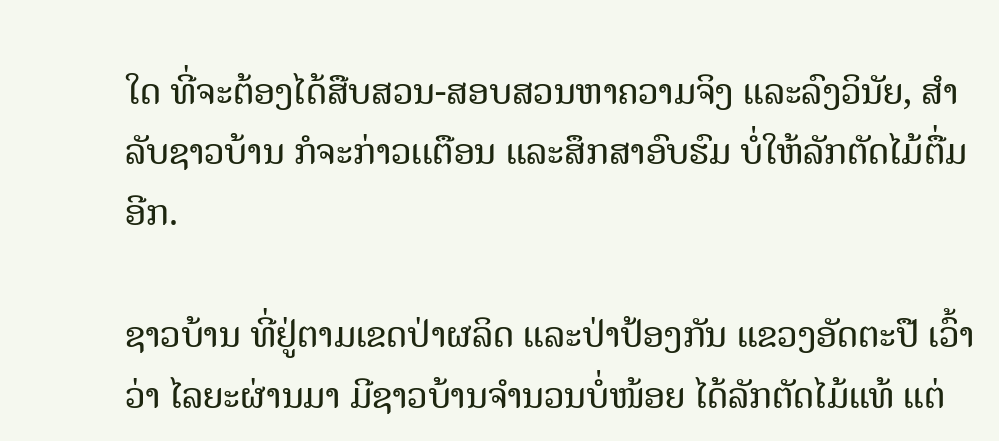ໃດ ທີ່ຈະຕ້ອງໄດ້ສືບສວນ-ສອບສວນຫາຄວາມຈິງ ແລະລົງວິນັຍ, ສໍາລັບຊາວບ້ານ ກໍຈະກ່າວເເຕືອນ ແລະສຶກສາອົບຮົມ ບໍ່ໃຫ້ລັກຕັດໄມ້ຕື່ມອີກ.

ຊາວບ້ານ ທີ່ຢູ່ຕາມເຂດປ່າຜລິດ ແລະປ່າປ້ອງກັນ ແຂວງອັດຕະປື ເວົ້າວ່າ ໄລຍະຜ່ານມາ ມີຊາວບ້ານຈໍານວນບໍ່ໜ້ອຍ ໄດ້ລັກຕັດໄມ້ແທ້ ແຕ່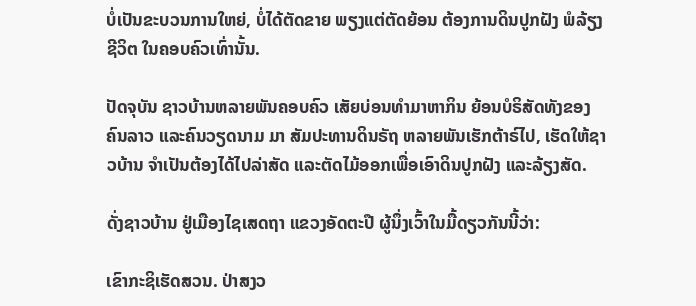ບໍ່ເປັນຂະບວນການໃຫຍ່, ບໍ່ໄດ້ຕັດຂາຍ ພຽງແຕ່ຕັດຍ້ອນ ຕ້ອງການດິນປູກຝັງ ພໍລ້ຽງຊີວິຕ ໃນຄອບຄົວເທົ່ານັ້ນ.

ປັດຈຸບັນ ຊາວບ້ານຫລາຍພັນຄອບຄົວ ເສັຍບ່ອນທໍາມາຫາກິນ ຍ້ອນບໍຣິສັດທັງຂອງຄົນລາວ ແລະຄົນວຽດນາມ ມາ ສັມປະທານດິນຣັຖ ຫລາຍພັນເຮັກຕ້າຣ໌ໄປ, ເຮັດໃຫ້ຊາວບ້ານ ຈໍາເປັນຕ້ອງໄດ້ໄປລ່າສັດ ແລະຕັດໄມ້ອອກເພື່ອເອົາດິນປູກຝັງ ແລະລ້ຽງສັດ.

ດັ່ງຊາວບ້ານ ຢູ່ເມືອງໄຊເສດຖາ ແຂວງອັດຕະປື ຜູ້ນຶ່ງເວົ້າໃນມື້ດຽວກັນນີ້ວ່າ:

ເຂົາກະຊິເຮັດສວນ. ປ່າສງວ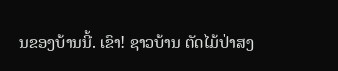ນຂອງບ້ານນີ້. ເຂົາ! ຊາວບ້ານ ຕັດໄມ້ປ່າສງ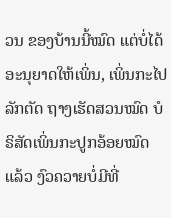ວນ ຂອງບ້ານນີ້ໝົດ ແຕ່ບໍ່ໄດ້ອະນຸຍາດໃຫ້ເພິ່ນ, ເພິ່ນກະໄປລັກຕັດ ຖາງເຮັດສວນໝົດ ບໍຣິສັດເພິ່ນກະປູກອ້ອຍໝົດແລ້ວ ງົວຄວາຍບໍ່ມີທີ່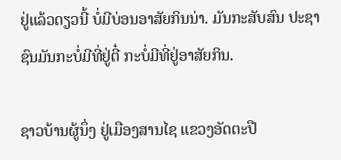ຢູ່ແລ້ວດຽວນີ້ ບໍ່ມີບ່ອນອາສັຍກິນນ່າ. ມັນກະສັບສົນ ປະຊາຊົນມັນກະບໍ່ມີທີ່ຢູ່ຕີ໋ ກະບໍ່ມີທີ່ຢູ່ອາສັຍກິນ.

ຊາວບ້ານຜູ້ນຶ່ງ ຢູ່ເມືອງສານໄຊ ແຂວງອັດຕະປື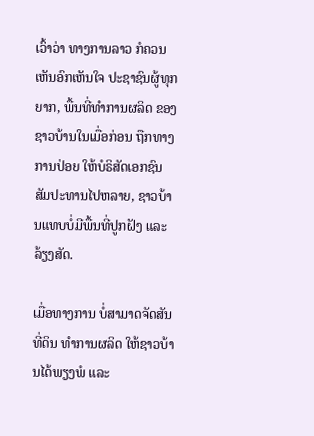ເວົ້າວ່າ ທາງການລາວ ກໍຄວນເຫັນອົກເຫັນໃຈ ປະຊາຊົນຜູ້ທຸກຍາກ, ພື້ນທີ່ທໍາການຜລິດ ຂອງຊາວບ້ານໃນເມື່ອກ່ອນ ຖືກທາງການປ່ອຍ ໃຫ້ບໍຣິສັດເອກຊົນ ສັມປະທານໄປຫລາຍ, ຊາວບ້ານແທບບໍ່ມີພື້ນທີ່ປູກຝັງ ແລະລ້ຽງສັດ.

ເມື່ອທາງການ ບໍ່ສາມາດຈັດສັນທີ່ດິນ ທໍາການຜລິດ ໃຫ້ຊາວບ້ານໄດ້ພຽງພໍ ແລະ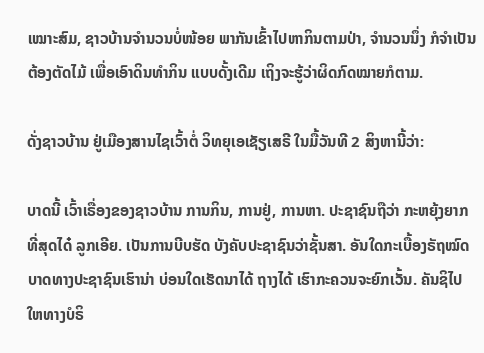ເໝາະສົມ, ຊາວບ້ານຈໍານວນບໍ່ໜ້ອຍ ພາກັນເຂົ້າໄປຫາກິນຕາມປ່າ, ຈໍານວນນຶ່ງ ກໍຈໍາເປັນຕ້ອງຕັດໄມ້ ເພື່ອເອົາດິນທໍາກິນ ແບບດັ້ງເດີມ ເຖິງຈະຮູ້ວ່າຜິດກົດໝາຍກໍຕາມ.

ດັ່ງຊາວບ້ານ ຢູ່ເມືອງສານໄຊເວົ້າຕໍ່ ວິທຍຸເອເຊັຽເສຣີ ໃນມື້ວັນທີ 2 ສິງຫານີ້ວ່າ:

ບາດນີ້ ເວົ້າເຣື່ອງຂອງຊາວບ້ານ ການກິນ, ການຢູ່, ການຫາ. ປະຊາຊົນຖືວ່າ ກະຫຍຸ້ງຍາກທີ່ສຸດໄດ໋ ລູກເອີຍ. ເປັນການບີບຮັດ ບັງຄັບປະຊາຊົນວ່າຊັ້ນສາ. ອັນໃດກະເບື້ອງຣັຖໝົດ ບາດທາງປະຊາຊົນເຮົານ່າ ບ່ອນໃດເຮັດນາໄດ້ ຖາງໄດ້ ເຮົາກະຄວນຈະຍົກເວັ້ນ. ຄັນຊິໄປໃຫທາງບໍຣິ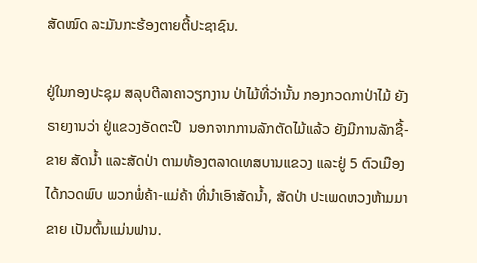ສັດໝົດ ລະມັນກະຮ້ອງຕາຍຕີ້ປະຊາຊົນ.

ຢູ່ໃນກອງປະຊຸມ ສລຸບຕີລາຄາວຽກງານ ປ່າໄມ້ທີ່ວ່ານັ້ນ ກອງກວດກາປ່າໄມ້ ຍັງຣາຍງານວ່າ ຢູ່ແຂວງອັດຕະປື  ນອກຈາກການລັກຕັດໄມ້ແລ້ວ ຍັງມີການລັກຊື້-ຂາຍ ສັດນໍ້າ ແລະສັດປ່າ ຕາມທ້ອງຕລາດເທສບານແຂວງ ແລະຢູ່ 5 ຕົວເມືອງ ໄດ້ກວດພົບ ພວກພໍ່ຄ້າ-ແມ່ຄ້າ ທີ່ນໍາເອົາສັດນໍ້າ, ສັດປ່າ ປະເພດຫວງຫ້າມມາຂາຍ ເປັນຕົ້ນແມ່ນຟານ.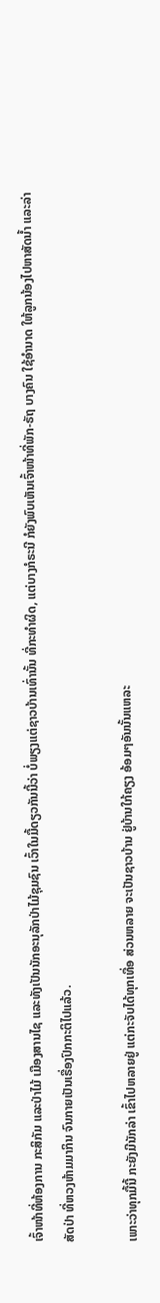ເຈົ້າໜ້າທີ່ຫ້ອງການ ກະສິກັມ ແລະປ່າໄມ້ ເມືອງສານໄຊ ແລະທັງເປັນນັກອະນຸລັກປ່າໄມ້ຊຸມຊົນ ເວົ້າໃນມື້ດຽວກັນນີ້ວ່າ ບໍ່ພຽງແຕ່ຊາວບ້ານເທົ່ານັ້ນ ທີ່ກະທໍາຜິດ, ແຕ່ບາງກໍຣະນີ ກໍຍັງພົບເຫັນເຈົ້າໜ້າທີ່ພັກ-ຣັຖ ບາງຄົນ ໃຊ້ອໍານາດ ໃຫ້ລູກນ້ອງໄປຫາສັດນໍ້າ ແລະລ່າສັດປ່າ ທີ່ຫວງຫ້າມມາກິນ ຈົນກາຍເປັນເຣື່ອງປົກກະຕິໄປແລ້ວ.

ເພາະວ່າທຸກມື້ນີ້ ກະຍັງມີນັກລ່າ ເຂົ້າໄປຫລາຍຢູ່ ແຕ່ກະຈັບໄດ້ທຸກເທື່ອ ສ່ວນຫລາຍ ຈະເປັນຊາວບ້ານ ຢູ່ບ້ານໃກ້ຄຽງ ອ້ອມໆອັນນັ້ນແຫລະ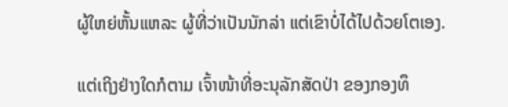ຜູ້ໃຫຍ່ຫັ້ນແຫລະ ຜູ້ທີ່ວ່າເປັນນັກລ່າ ແຕ່ເຂົາບໍ່ໄດ້ໄປດ້ວຍໂຕເອງ.

ແຕ່ເຖິງຢ່າງໃດກໍຕາມ ເຈົ້າໜ້າທີ່ອະນຸລັກສັດປ່າ ຂອງກອງທຶ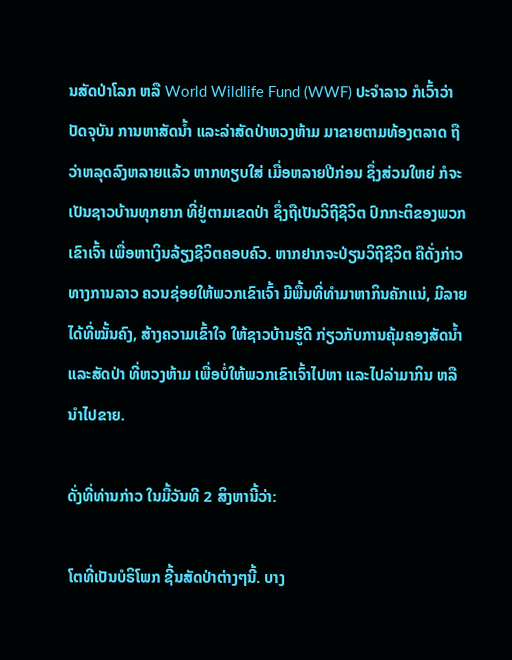ນສັດປ່າໂລກ ຫລື World Wildlife Fund (WWF) ປະຈໍາລາວ ກໍເວົ້າວ່າ ປັດຈຸບັນ ການຫາສັດນໍ້າ ແລະລ່າສັດປ່າຫວງຫ້າມ ມາຂາຍຕາມທ້ອງຕລາດ ຖືວ່າຫລຸດລົງຫລາຍແລ້ວ ຫາກທຽບໃສ່ ເມື່ອຫລາຍປີກ່ອນ ຊຶ່ງສ່ວນໃຫຍ່ ກໍຈະເປັນຊາວບ້ານທຸກຍາກ ທີ່ຢູ່ຕາມເຂດປ່າ ຊຶ່ງຖືເປັນວິຖີຊີວິຕ ປົກກະຕິຂອງພວກເຂົາເຈົ້າ ເພື່ອຫາເງິນລ້ຽງຊີວິຕຄອບຄົວ. ຫາກຢາກຈະປ່ຽນວິຖີຊີວິຕ ຄືດັ່ງກ່າວ ທາງການລາວ ຄວນຊ່ອຍໃຫ້ພວກເຂົາເຈົ້າ ມີພື້ນທີ່ທໍາມາຫາກິນຄັກແນ່, ມີລາຍໄດ້ທີ່ໝັ້ນຄົງ, ສ້າງຄວາມເຂົ້າໃຈ ໃຫ້ຊາວບ້ານຮູ້ດີ ກ່ຽວກັບການຄຸ້ມຄອງສັດນໍ້າ ແລະສັດປ່າ ທີ່ຫວງຫ້າມ ເພື່ອບໍ່ໃຫ້ພວກເຂົາເຈົ້າໄປຫາ ແລະໄປລ່າມາກິນ ຫລືນໍາໄປຂາຍ.

ດັ່ງທີ່ທ່ານກ່າວ ໃນມື້ວັນທີ 2 ສິງຫານີ້ວ່າ:

ໂຕທີ່ເປັນບໍຣິໂພກ ຊີ້ນສັດປ່າຕ່າງໆນີ້. ບາງ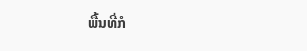ພື້ນທີ່ກໍ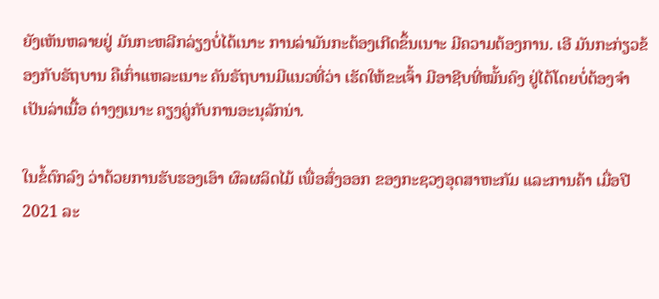ຍັງເຫັນຫລາຍຢູ່ ມັນກະຫລີກລ່ຽງບໍ່ໄດ້ເນາະ ການລ່າມັນກະຕ້ອງເກີດຂຶ້ນເນາະ ມີຄວາມຕ້ອງການ. ເອີ ມັນກະກ່ຽວຂ້ອງກັບຣັຖບານ ຄືເກົ່າແຫລະເນາະ ຄັນຣັຖບານມີແນວທີ່ວ່າ ເຮັດໃຫ້ຂະເຈົ້າ ມີອາຊີບທີ່ໝັ້ນຄົງ ຢູ່ໄດ້ໂດຍບໍ່ຕ້ອງຈໍາເປັນລ່າເນື້ອ ຕ່າງໆເນາະ ຄຽງຄູ່ກັບການອະນຸລັກນ່າ.

ໃນຂໍ້ຕົກລົງ ວ່າດ້ວຍການຮັບຮອງເອົາ ຜົລຜລິດໄມ້ ເພື່ອສົ່ງອອກ ຂອງກະຊວງອຸດສາຫະກັມ ແລະການຄ້າ ເມື່ອປີ 2021 ລະ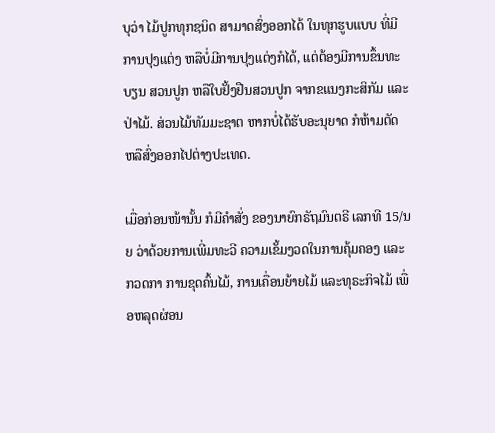ບຸວ່າ ໄມ້ປູກທຸກຊນິດ ສາມາດສົ່ງອອກໄດ້ ໃນທຸກຮູບແບບ ທີ່ມີການປຸງແຕ່ງ ຫລືບໍ່ມີການປຸງແຕ່ງກໍໄດ້, ແຕ່ຕ້ອງມີການຂຶ້ນທະບຽນ ສວນປູກ ຫລືໃບຢັ້ງຢືນສວນປູກ ຈາກຂແນງກະສິກັມ ແລະປ່າໄມ້. ສ່ວນໄມ້ທັມມະຊາຕ ຫາກບໍ່ໄດ້ຮັບອະນຸຍາດ ກໍຫ້າມຕັດ ຫລືສົ່ງອອກໄປຕ່າງປະເທດ.

ເມື່ອກ່ອນໜ້ານັ້ນ ກໍມີຄໍາສັ່ງ ຂອງນາຍົກຣັຖມົນຕຣີ ເລກທີ 15/ນຍ ວ່າດ້ວຍການເພີ່ມທະວີ ຄວາມເຂັ້ມງວດໃນການຄຸ້ມຄອງ ແລະກວດກາ ການຂຸດຄົ້ນໄມ້, ການເຄື່ອນຍ້າຍໄມ້ ແລະທຸຣະກິຈໄມ້ ເພື່ອຫລຸດຜ່ອນ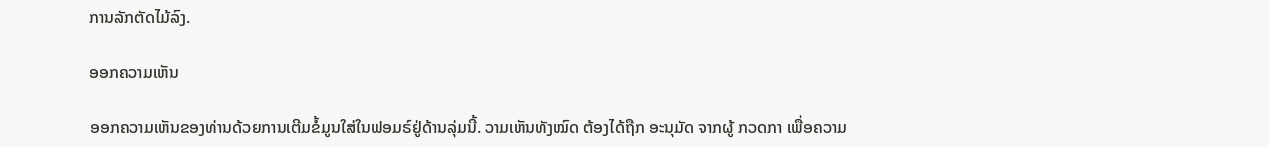ການລັກຕັດໄມ້ລົງ.

ອອກຄວາມເຫັນ

ອອກຄວາມເຫັນຂອງທ່ານດ້ວຍການເຕີມຂໍ້ມູນໃສ່ໃນຟອມຣ໌ຢູ່ດ້ານລຸ່ມນີ້. ວາມເຫັນທັງໝົດ ຕ້ອງໄດ້ຖືກ ອະນຸມັດ ຈາກຜູ້ ກວດກາ ເພື່ອຄວາມ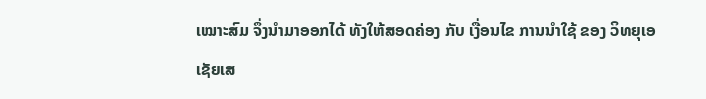ເໝາະສົມ ຈຶ່ງນໍາມາອອກໄດ້ ທັງໃຫ້ສອດຄ່ອງ ກັບ ເງື່ອນໄຂ ການນຳໃຊ້ ຂອງ ວິທຍຸເອເຊັຍເສ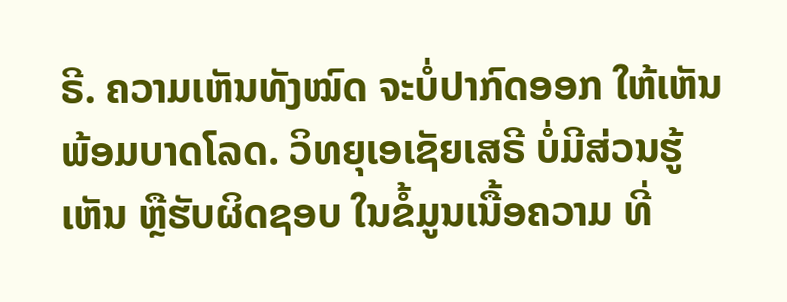ຣີ. ຄວາມເຫັນທັງໝົດ ຈະບໍ່ປາກົດອອກ ໃຫ້ເຫັນພ້ອມບາດໂລດ. ວິທຍຸເອເຊັຍເສຣີ ບໍ່ມີສ່ວນຮູ້ເຫັນ ຫຼືຮັບຜິດຊອບ ໃນຂໍ້ມູນເນື້ອຄວາມ ທີ່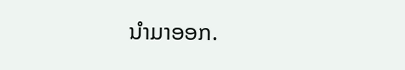ນໍາມາອອກ.